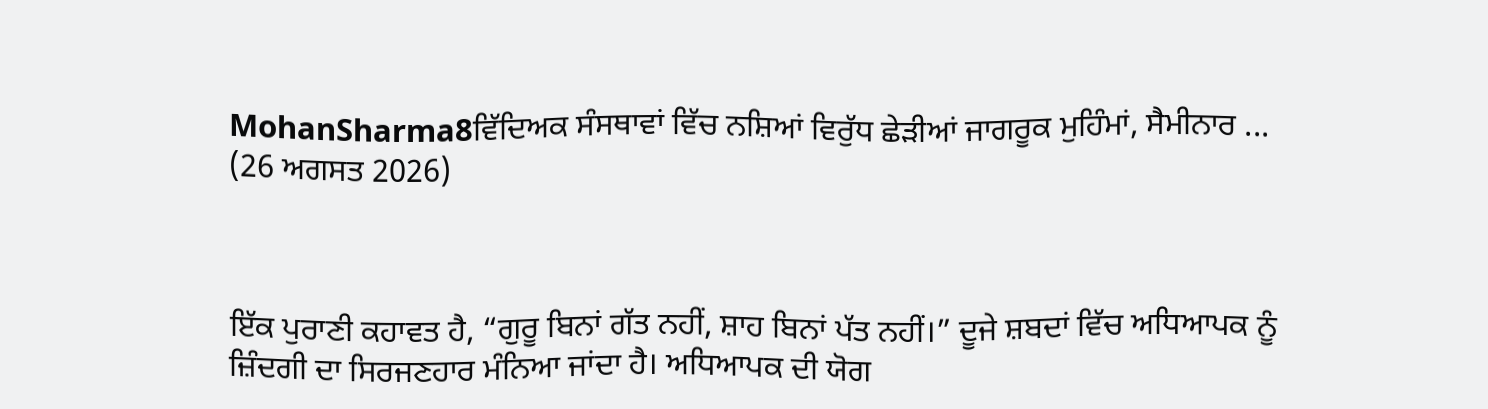MohanSharma8ਵਿੱਦਿਅਕ ਸੰਸਥਾਵਾਂ ਵਿੱਚ ਨਸ਼ਿਆਂ ਵਿਰੁੱਧ ਛੇੜੀਆਂ ਜਾਗਰੂਕ ਮੁਹਿੰਮਾਂ, ਸੈਮੀਨਾਰ ...
(26 ਅਗਸਤ 2026)



ਇੱਕ ਪੁਰਾਣੀ ਕਹਾਵਤ ਹੈ, “ਗੁਰੂ ਬਿਨਾਂ ਗੱਤ ਨਹੀਂ, ਸ਼ਾਹ ਬਿਨਾਂ ਪੱਤ ਨਹੀਂ।” ਦੂਜੇ ਸ਼ਬਦਾਂ ਵਿੱਚ ਅਧਿਆਪਕ ਨੂੰ ਜ਼ਿੰਦਗੀ ਦਾ ਸਿਰਜਣਹਾਰ ਮੰਨਿਆ ਜਾਂਦਾ ਹੈ। ਅਧਿਆਪਕ ਦੀ ਯੋਗ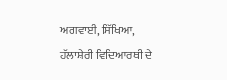ਅਗਵਾਈ, ਸਿੱਖਿਆ, ਹੱਲਾਸ਼ੇਰੀ ਵਿਦਿਆਰਥੀ ਦੇ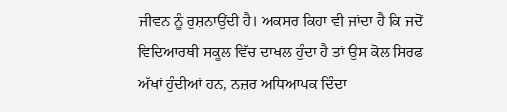ਜੀਵਨ ਨੂੰ ਰੁਸ਼ਨਾਉਂਦੀ ਹੈ। ਅਕਸਰ ਕਿਹਾ ਵੀ ਜਾਂਦਾ ਹੈ ਕਿ ਜਦੋਂ ਵਿਦਿਆਰਥੀ ਸਕੂਲ ਵਿੱਚ ਦਾਖਲ ਹੁੰਦਾ ਹੈ ਤਾਂ ਉਸ ਕੋਲ ਸਿਰਫ ਅੱਖਾਂ ਹੁੰਦੀਆਂ ਹਨ, ਨਜ਼ਰ ਅਧਿਆਪਕ ਦਿੰਦਾ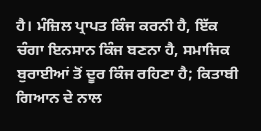ਹੈ। ਮੰਜ਼ਿਲ ਪ੍ਰਾਪਤ ਕਿੰਜ ਕਰਨੀ ਹੈ, ਇੱਕ ਚੰਗਾ ਇਨਸਾਨ ਕਿੰਜ ਬਣਨਾ ਹੈ, ਸਮਾਜਿਕ ਬੁਰਾਈਆਂ ਤੋਂ ਦੂਰ ਕਿੰਜ ਰਹਿਣਾ ਹੈ; ਕਿਤਾਬੀ ਗਿਆਨ ਦੇ ਨਾਲ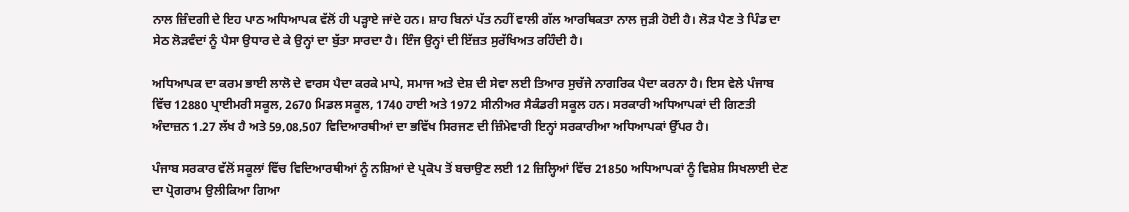ਨਾਲ ਜ਼ਿੰਦਗੀ ਦੇ ਇਹ ਪਾਠ ਅਧਿਆਪਕ ਵੱਲੋਂ ਹੀ ਪੜ੍ਹਾਏ ਜਾਂਦੇ ਹਨ। ਸ਼ਾਹ ਬਿਨਾਂ ਪੱਤ ਨਹੀਂ ਵਾਲੀ ਗੱਲ ਆਰਥਿਕਤਾ ਨਾਲ ਜੁੜੀ ਹੋਈ ਹੈ। ਲੋੜ ਪੈਣ ਤੇ ਪਿੰਡ ਦਾ ਸੇਠ ਲੋੜਵੰਦਾਂ ਨੂੰ ਪੈਸਾ ਉਧਾਰ ਦੇ ਕੇ ਉਨ੍ਹਾਂ ਦਾ ਬੁੱਤਾ ਸਾਰਦਾ ਹੈ। ਇੰਜ ਉਨ੍ਹਾਂ ਦੀ ਇੱਜ਼ਤ ਸੁਰੱਖਿਅਤ ਰਹਿੰਦੀ ਹੈ।

ਅਧਿਆਪਕ ਦਾ ਕਰਮ ਭਾਈ ਲਾਲੋ ਦੇ ਵਾਰਸ ਪੈਦਾ ਕਰਕੇ ਮਾਪੇ, ਸਮਾਜ ਅਤੇ ਦੇਸ਼ ਦੀ ਸੇਵਾ ਲਈ ਤਿਆਰ ਸੁਚੱਜੇ ਨਾਗਰਿਕ ਪੈਦਾ ਕਰਨਾ ਹੈ। ਇਸ ਵੇਲੇ ਪੰਜਾਬ ਵਿੱਚ 12880 ਪ੍ਰਾਈਮਰੀ ਸਕੂਲ, 2670 ਮਿਡਲ ਸਕੂਲ, 1740 ਹਾਈ ਅਤੇ 1972 ਸੀਨੀਅਰ ਸੈਕੰਡਰੀ ਸਕੂਲ ਹਨ। ਸਰਕਾਰੀ ਅਧਿਆਪਕਾਂ ਦੀ ਗਿਣਤੀ ਅੰਦਾਜ਼ਨ 1.27 ਲੱਖ ਹੈ ਅਤੇ 59,08,507 ਵਿਦਿਆਰਥੀਆਂ ਦਾ ਭਵਿੱਖ ਸਿਰਜਣ ਦੀ ਜ਼ਿੰਮੇਵਾਰੀ ਇਨ੍ਹਾਂ ਸਰਕਾਰੀਆ ਅਧਿਆਪਕਾਂ ਉੱਪਰ ਹੈ।

ਪੰਜਾਬ ਸਰਕਾਰ ਵੱਲੋਂ ਸਕੂਲਾਂ ਵਿੱਚ ਵਿਦਿਆਰਥੀਆਂ ਨੂੰ ਨਸ਼ਿਆਂ ਦੇ ਪ੍ਰਕੋਪ ਤੋਂ ਬਚਾਉਣ ਲਈ 12 ਜ਼ਿਲ੍ਹਿਆਂ ਵਿੱਚ 21850 ਅਧਿਆਪਕਾਂ ਨੂੰ ਵਿਸ਼ੇਸ਼ ਸਿਖਲਾਈ ਦੇਣ ਦਾ ਪ੍ਰੋਗਰਾਮ ਉਲੀਕਿਆ ਗਿਆ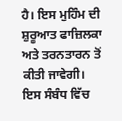ਹੈ। ਇਸ ਮੁਹਿੰਮ ਦੀ ਸ਼ੁਰੂਆਤ ਫਾਜ਼ਿਲਕਾ ਅਤੇ ਤਰਨਤਾਰਨ ਤੋਂ ਕੀਤੀ ਜਾਵੇਗੀ। ਇਸ ਸੰਬੰਧ ਵਿੱਚ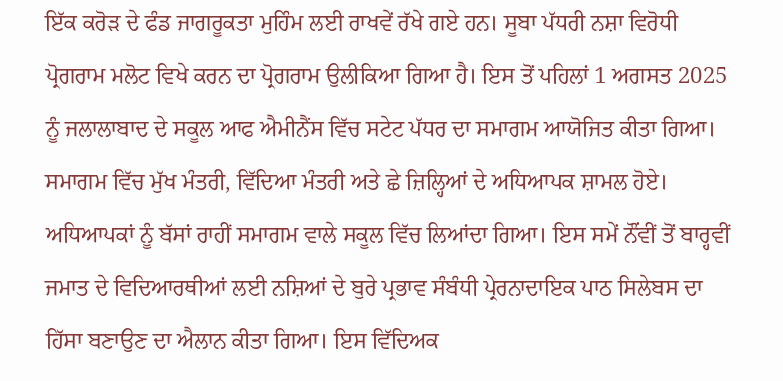ਇੱਕ ਕਰੋੜ ਦੇ ਫੰਡ ਜਾਗਰੂਕਤਾ ਮੁਹਿੰਮ ਲਈ ਰਾਖਵੇਂ ਰੱਖੇ ਗਏ ਹਨ। ਸੂਬਾ ਪੱਧਰੀ ਨਸ਼ਾ ਵਿਰੋਧੀ ਪ੍ਰੋਗਰਾਮ ਮਲੋਟ ਵਿਖੇ ਕਰਨ ਦਾ ਪ੍ਰੋਗਰਾਮ ਉਲੀਕਿਆ ਗਿਆ ਹੈ। ਇਸ ਤੋਂ ਪਹਿਲਾਂ 1 ਅਗਸਤ 2025 ਨੂੰ ਜਲਾਲਾਬਾਦ ਦੇ ਸਕੂਲ ਆਫ ਐਮੀਨੈਂਸ ਵਿੱਚ ਸਟੇਟ ਪੱਧਰ ਦਾ ਸਮਾਗਮ ਆਯੋਜਿਤ ਕੀਤਾ ਗਿਆ। ਸਮਾਗਮ ਵਿੱਚ ਮੁੱਖ ਮੰਤਰੀ, ਵਿੱਦਿਆ ਮੰਤਰੀ ਅਤੇ ਛੇ ਜ਼ਿਲ੍ਹਿਆਂ ਦੇ ਅਧਿਆਪਕ ਸ਼ਾਮਲ ਹੋਏ। ਅਧਿਆਪਕਾਂ ਨੂੰ ਬੱਸਾਂ ਰਾਹੀਂ ਸਮਾਗਮ ਵਾਲੇ ਸਕੂਲ ਵਿੱਚ ਲਿਆਂਦਾ ਗਿਆ। ਇਸ ਸਮੇਂ ਨੌਂਵੀਂ ਤੋਂ ਬਾਰ੍ਹਵੀਂ ਜਮਾਤ ਦੇ ਵਿਦਿਆਰਥੀਆਂ ਲਈ ਨਸ਼ਿਆਂ ਦੇ ਬੁਰੇ ਪ੍ਰਭਾਵ ਸੰਬੰਧੀ ਪ੍ਰੇਰਨਾਦਾਇਕ ਪਾਠ ਸਿਲੇਬਸ ਦਾ ਹਿੱਸਾ ਬਣਾਉਣ ਦਾ ਐਲਾਨ ਕੀਤਾ ਗਿਆ। ਇਸ ਵਿੱਦਿਅਕ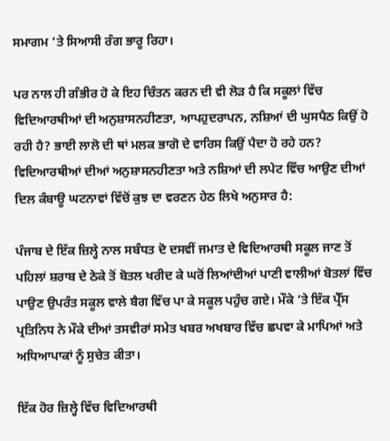ਸਮਾਗਮ ’ਤੇ ਸਿਆਸੀ ਰੰਗ ਭਾਰੂ ਰਿਹਾ।

ਪਰ ਨਾਲ ਹੀ ਗੰਭੀਰ ਹੋ ਕੇ ਇਹ ਚਿੰਤਨ ਕਰਨ ਦੀ ਵੀ ਲੋੜ ਹੈ ਕਿ ਸਕੂਲਾਂ ਵਿੱਚ ਵਿਦਿਆਰਥੀਆਂ ਦੀ ਅਨੁਸ਼ਾਸਨਹੀਣਤਾ, ਆਪਹੁਦਰਾਪਨ, ਨਸ਼ਿਆਂ ਦੀ ਘੁਸਪੈਠ ਕਿਉਂ ਹੋ ਰਹੀ ਹੈ? ਭਾਈ ਲਾਲੋ ਦੀ ਥਾਂ ਮਲਕ ਭਾਗੋ ਦੇ ਵਾਰਿਸ ਕਿਉਂ ਪੈਦਾ ਹੋ ਰਹੇ ਹਨ? ਵਿਦਿਆਰਥੀਆਂ ਦੀਆਂ ਅਨੁਸ਼ਾਸਨਹੀਣਤਾ ਅਤੇ ਨਸ਼ਿਆਂ ਦੀ ਲਪੇਟ ਵਿੱਚ ਆਉਣ ਦੀਆਂ ਦਿਲ ਕੰਬਾਊ ਘਟਨਾਵਾਂ ਵਿੱਚੋਂ ਕੁਝ ਦਾ ਵਰਣਨ ਹੇਠ ਲਿਖੇ ਅਨੁਸਾਰ ਹੈ:

ਪੰਜਾਬ ਦੇ ਇੱਕ ਜ਼ਿਲ੍ਹੇ ਨਾਲ ਸਬੰਧਤ ਦੋ ਦਸਵੀਂ ਜਮਾਤ ਦੇ ਵਿਦਿਆਰਥੀ ਸਕੂਲ ਜਾਣ ਤੋਂ ਪਹਿਲਾਂ ਸ਼ਰਾਬ ਦੇ ਠੇਕੇ ਤੋਂ ਬੋਤਲ ਖਰੀਦ ਕੇ ਘਰੋਂ ਲਿਆਂਦੀਆਂ ਪਾਣੀ ਵਾਲੀਆਂ ਬੋਤਲਾਂ ਵਿੱਚ ਪਾਉਣ ਉਪਰੰਤ ਸਕੂਲ ਵਾਲੇ ਬੈਗ ਵਿੱਚ ਪਾ ਕੇ ਸਕੂਲ ਪਹੁੰਚ ਗਏ। ਮੌਕੇ ’ਤੇ ਇੱਕ ਪ੍ਰੈੱਸ ਪ੍ਰਤਿਨਿਧ ਨੇ ਮੌਕੇ ਦੀਆਂ ਤਸਵੀਰਾਂ ਸਮੇਤ ਖਬਰ ਅਖਬਾਰ ਵਿੱਚ ਛਪਵਾ ਕੇ ਮਾਪਿਆਂ ਅਤੇ ਅਧਿਆਪਾਕਾਂ ਨੂੰ ਸੁਚੇਤ ਕੀਤਾ।

ਇੱਕ ਹੋਰ ਜ਼ਿਲ੍ਹੇ ਵਿੱਚ ਵਿਦਿਆਰਥੀ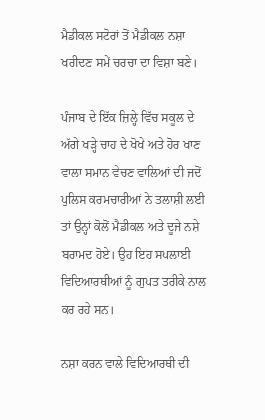ਮੈਡੀਕਲ ਸਟੋਰਾਂ ਤੋਂ ਮੈਡੀਕਲ ਨਸ਼ਾ ਖਰੀਦਣ ਸਮੇਂ ਚਰਚਾ ਦਾ ਵਿਸ਼ਾ ਬਣੇ।

ਪੰਜਾਬ ਦੇ ਇੱਕ ਜ਼ਿਲ੍ਹੇ ਵਿੱਚ ਸਕੂਲ ਦੇ ਅੱਗੇ ਖੜ੍ਹੇ ਚਾਹ ਦੇ ਖੋਖੇ ਅਤੇ ਹੋਰ ਖਾਣ ਵਾਲਾ ਸਮਾਨ ਵੇਚਣ ਵਾਲਿਆਂ ਦੀ ਜਦੋਂ ਪੁਲਿਸ ਕਰਮਚਾਰੀਆਂ ਨੇ ਤਲਾਸ਼ੀ ਲਈ ਤਾਂ ਉਨ੍ਹਾਂ ਕੋਲੋਂ ਮੈਡੀਕਲ ਅਤੇ ਦੂਜੇ ਨਸ਼ੇ ਬਰਾਮਦ ਹੋਏ। ਉਹ ਇਹ ਸਪਲਾਈ ਵਿਦਿਆਰਥੀਆਂ ਨੂੰ ਗੁਪਤ ਤਰੀਕੇ ਨਾਲ ਕਰ ਰਹੇ ਸਨ।

ਨਸ਼ਾ ਕਰਨ ਵਾਲੇ ਵਿਦਿਆਰਥੀ ਦੀ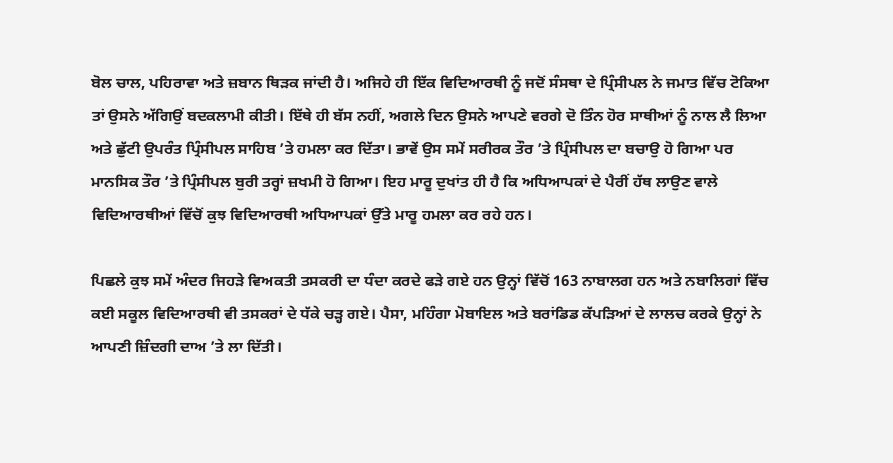ਬੋਲ ਚਾਲ, ਪਹਿਰਾਵਾ ਅਤੇ ਜ਼ਬਾਨ ਥਿੜਕ ਜਾਂਦੀ ਹੈ। ਅਜਿਹੇ ਹੀ ਇੱਕ ਵਿਦਿਆਰਥੀ ਨੂੰ ਜਦੋਂ ਸੰਸਥਾ ਦੇ ਪ੍ਰਿੰਸੀਪਲ ਨੇ ਜਮਾਤ ਵਿੱਚ ਟੋਕਿਆ ਤਾਂ ਉਸਨੇ ਅੱਗਿਉਂ ਬਦਕਲਾਮੀ ਕੀਤੀ। ਇੱਥੇ ਹੀ ਬੱਸ ਨਹੀਂ, ਅਗਲੇ ਦਿਨ ਉਸਨੇ ਆਪਣੇ ਵਰਗੇ ਦੋ ਤਿੰਨ ਹੋਰ ਸਾਥੀਆਂ ਨੂੰ ਨਾਲ ਲੈ ਲਿਆ ਅਤੇ ਛੁੱਟੀ ਉਪਰੰਤ ਪ੍ਰਿੰਸੀਪਲ ਸਾਹਿਬ ’ਤੇ ਹਮਲਾ ਕਰ ਦਿੱਤਾ। ਭਾਵੇਂ ਉਸ ਸਮੇਂ ਸਰੀਰਕ ਤੌਰ ’ਤੇ ਪ੍ਰਿੰਸੀਪਲ ਦਾ ਬਚਾਉ ਹੋ ਗਿਆ ਪਰ ਮਾਨਸਿਕ ਤੌਰ ’ਤੇ ਪ੍ਰਿੰਸੀਪਲ ਬੁਰੀ ਤਰ੍ਹਾਂ ਜ਼ਖਮੀ ਹੋ ਗਿਆ। ਇਹ ਮਾਰੂ ਦੁਖਾਂਤ ਹੀ ਹੈ ਕਿ ਅਧਿਆਪਕਾਂ ਦੇ ਪੈਰੀਂ ਹੱਥ ਲਾਉਣ ਵਾਲੇ ਵਿਦਿਆਰਥੀਆਂ ਵਿੱਚੋਂ ਕੁਝ ਵਿਦਿਆਰਥੀ ਅਧਿਆਪਕਾਂ ਉੱਤੇ ਮਾਰੂ ਹਮਲਾ ਕਰ ਰਹੇ ਹਨ।

ਪਿਛਲੇ ਕੁਝ ਸਮੇਂ ਅੰਦਰ ਜਿਹੜੇ ਵਿਅਕਤੀ ਤਸਕਰੀ ਦਾ ਧੰਦਾ ਕਰਦੇ ਫੜੇ ਗਏ ਹਨ ਉਨ੍ਹਾਂ ਵਿੱਚੋਂ 163 ਨਾਬਾਲਗ ਹਨ ਅਤੇ ਨਬਾਲਿਗਾਂ ਵਿੱਚ ਕਈ ਸਕੂਲ ਵਿਦਿਆਰਥੀ ਵੀ ਤਸਕਰਾਂ ਦੇ ਧੱਕੇ ਚੜ੍ਹ ਗਏ। ਪੈਸਾ, ਮਹਿੰਗਾ ਮੋਬਾਇਲ ਅਤੇ ਬਰਾਂਡਿਡ ਕੱਪੜਿਆਂ ਦੇ ਲਾਲਚ ਕਰਕੇ ਉਨ੍ਹਾਂ ਨੇ ਆਪਣੀ ਜ਼ਿੰਦਗੀ ਦਾਅ ’ਤੇ ਲਾ ਦਿੱਤੀ।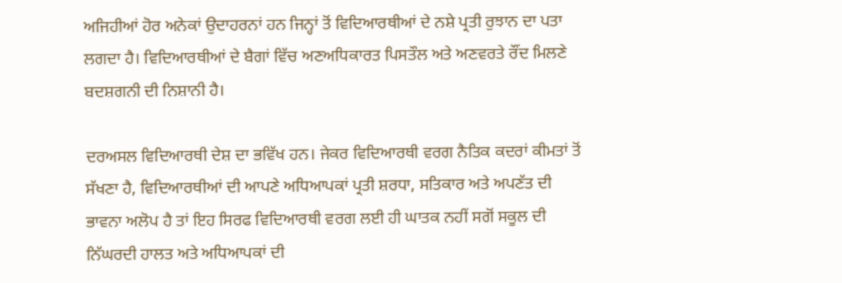ਅਜਿਹੀਆਂ ਹੋਰ ਅਨੇਕਾਂ ਉਦਾਹਰਨਾਂ ਹਨ ਜਿਨ੍ਹਾਂ ਤੋਂ ਵਿਦਿਆਰਥੀਆਂ ਦੇ ਨਸ਼ੇ ਪ੍ਰਤੀ ਰੁਝਾਨ ਦਾ ਪਤਾ ਲਗਦਾ ਹੈ। ਵਿਦਿਆਰਥੀਆਂ ਦੇ ਬੈਗਾਂ ਵਿੱਚ ਅਣਅਧਿਕਾਰਤ ਪਿਸਤੌਲ ਅਤੇ ਅਣਵਰਤੇ ਰੌਂਦ ਮਿਲਣੇ ਬਦਸ਼ਗਨੀ ਦੀ ਨਿਸ਼ਾਨੀ ਹੈ।

ਦਰਅਸਲ ਵਿਦਿਆਰਥੀ ਦੇਸ਼ ਦਾ ਭਵਿੱਖ ਹਨ। ਜੇਕਰ ਵਿਦਿਆਰਥੀ ਵਰਗ ਨੈਤਿਕ ਕਦਰਾਂ ਕੀਮਤਾਂ ਤੋਂ ਸੱਖਣਾ ਹੈ, ਵਿਦਿਆਰਥੀਆਂ ਦੀ ਆਪਣੇ ਅਧਿਆਪਕਾਂ ਪ੍ਰਤੀ ਸ਼ਰਧਾ, ਸਤਿਕਾਰ ਅਤੇ ਅਪਣੱਤ ਦੀ ਭਾਵਨਾ ਅਲੋਪ ਹੈ ਤਾਂ ਇਹ ਸਿਰਫ ਵਿਦਿਆਰਥੀ ਵਰਗ ਲਈ ਹੀ ਘਾਤਕ ਨਹੀਂ ਸਗੋਂ ਸਕੂਲ ਦੀ ਨਿੱਘਰਦੀ ਹਾਲਤ ਅਤੇ ਅਧਿਆਪਕਾਂ ਦੀ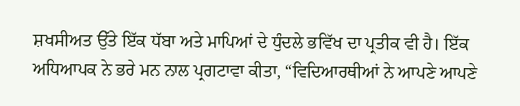ਸ਼ਖਸੀਅਤ ਉੱਤੇ ਇੱਕ ਧੱਬਾ ਅਤੇ ਮਾਪਿਆਂ ਦੇ ਧੁੰਦਲੇ ਭਵਿੱਖ ਦਾ ਪ੍ਰਤੀਕ ਵੀ ਹੈ। ਇੱਕ ਅਧਿਆਪਕ ਨੇ ਭਰੇ ਮਨ ਨਾਲ ਪ੍ਰਗਟਾਵਾ ਕੀਤਾ, “ਵਿਦਿਆਰਥੀਆਂ ਨੇ ਆਪਣੇ ਆਪਣੇ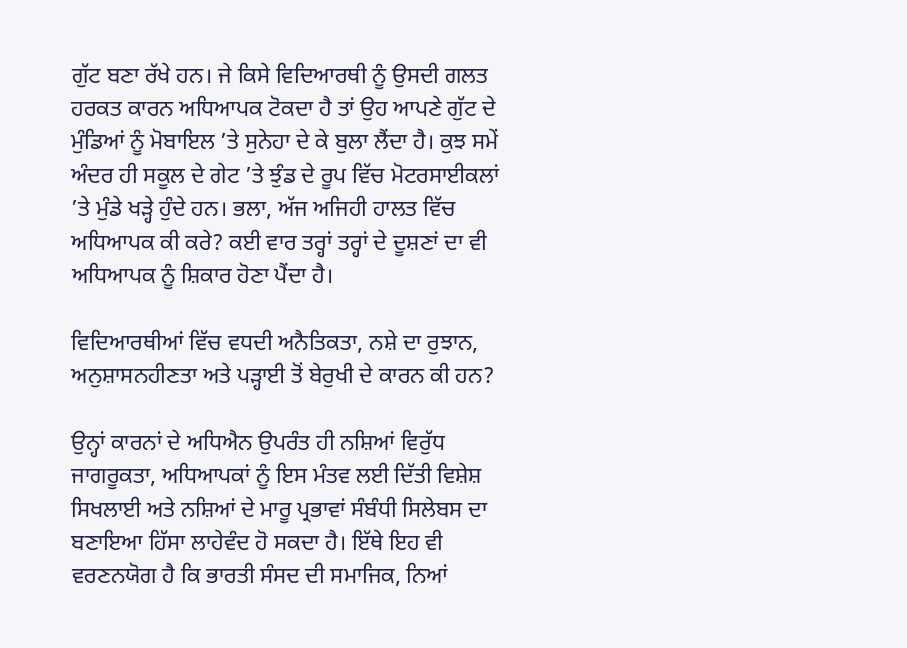ਗੁੱਟ ਬਣਾ ਰੱਖੇ ਹਨ। ਜੇ ਕਿਸੇ ਵਿਦਿਆਰਥੀ ਨੂੰ ਉਸਦੀ ਗਲਤ ਹਰਕਤ ਕਾਰਨ ਅਧਿਆਪਕ ਟੋਕਦਾ ਹੈ ਤਾਂ ਉਹ ਆਪਣੇ ਗੁੱਟ ਦੇ ਮੁੰਡਿਆਂ ਨੂੰ ਮੋਬਾਇਲ ’ਤੇ ਸੁਨੇਹਾ ਦੇ ਕੇ ਬੁਲਾ ਲੈਂਦਾ ਹੈ। ਕੁਝ ਸਮੇਂ ਅੰਦਰ ਹੀ ਸਕੂਲ ਦੇ ਗੇਟ ’ਤੇ ਝੁੰਡ ਦੇ ਰੂਪ ਵਿੱਚ ਮੋਟਰਸਾਈਕਲਾਂ ’ਤੇ ਮੁੰਡੇ ਖੜ੍ਹੇ ਹੁੰਦੇ ਹਨ। ਭਲਾ, ਅੱਜ ਅਜਿਹੀ ਹਾਲਤ ਵਿੱਚ ਅਧਿਆਪਕ ਕੀ ਕਰੇ? ਕਈ ਵਾਰ ਤਰ੍ਹਾਂ ਤਰ੍ਹਾਂ ਦੇ ਦੂਸ਼ਣਾਂ ਦਾ ਵੀ ਅਧਿਆਪਕ ਨੂੰ ਸ਼ਿਕਾਰ ਹੋਣਾ ਪੈਂਦਾ ਹੈ।

ਵਿਦਿਆਰਥੀਆਂ ਵਿੱਚ ਵਧਦੀ ਅਨੈਤਿਕਤਾ, ਨਸ਼ੇ ਦਾ ਰੁਝਾਨ, ਅਨੁਸ਼ਾਸਨਹੀਣਤਾ ਅਤੇ ਪੜ੍ਹਾਈ ਤੋਂ ਬੇਰੁਖੀ ਦੇ ਕਾਰਨ ਕੀ ਹਨ?

ਉਨ੍ਹਾਂ ਕਾਰਨਾਂ ਦੇ ਅਧਿਐਨ ਉਪਰੰਤ ਹੀ ਨਸ਼ਿਆਂ ਵਿਰੁੱਧ ਜਾਗਰੂਕਤਾ, ਅਧਿਆਪਕਾਂ ਨੂੰ ਇਸ ਮੰਤਵ ਲਈ ਦਿੱਤੀ ਵਿਸ਼ੇਸ਼ ਸਿਖਲਾਈ ਅਤੇ ਨਸ਼ਿਆਂ ਦੇ ਮਾਰੂ ਪ੍ਰਭਾਵਾਂ ਸੰਬੰਧੀ ਸਿਲੇਬਸ ਦਾ ਬਣਾਇਆ ਹਿੱਸਾ ਲਾਹੇਵੰਦ ਹੋ ਸਕਦਾ ਹੈ। ਇੱਥੇ ਇਹ ਵੀ ਵਰਣਨਯੋਗ ਹੈ ਕਿ ਭਾਰਤੀ ਸੰਸਦ ਦੀ ਸਮਾਜਿਕ, ਨਿਆਂ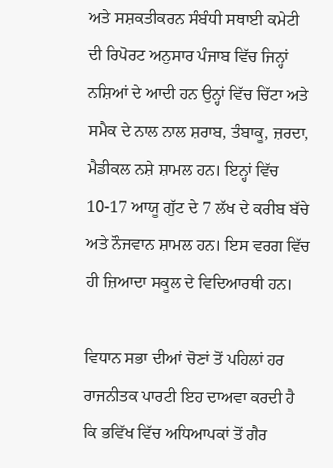ਅਤੇ ਸਸ਼ਕਤੀਕਰਨ ਸੰਬੰਧੀ ਸਥਾਈ ਕਮੇਟੀ ਦੀ ਰਿਪੋਰਟ ਅਨੁਸਾਰ ਪੰਜਾਬ ਵਿੱਚ ਜਿਨ੍ਹਾਂ ਨਸ਼ਿਆਂ ਦੇ ਆਦੀ ਹਨ ਉਨ੍ਹਾਂ ਵਿੱਚ ਚਿੱਟਾ ਅਤੇ ਸਮੈਕ ਦੇ ਨਾਲ ਨਾਲ ਸ਼ਰਾਬ, ਤੰਬਾਕੂ, ਜ਼ਰਦਾ, ਮੈਡੀਕਲ ਨਸ਼ੇ ਸ਼ਾਮਲ ਹਨ। ਇਨ੍ਹਾਂ ਵਿੱਚ 10-17 ਆਯੂ ਗੁੱਟ ਦੇ 7 ਲੱਖ ਦੇ ਕਰੀਬ ਬੱਚੇ ਅਤੇ ਨੌਜਵਾਨ ਸ਼ਾਮਲ ਹਨ। ਇਸ ਵਰਗ ਵਿੱਚ ਹੀ ਜ਼ਿਆਦਾ ਸਕੂਲ ਦੇ ਵਿਦਿਆਰਥੀ ਹਨ।

ਵਿਧਾਨ ਸਭਾ ਦੀਆਂ ਚੋਣਾਂ ਤੋਂ ਪਹਿਲਾਂ ਹਰ ਰਾਜਨੀਤਕ ਪਾਰਟੀ ਇਹ ਦਾਅਵਾ ਕਰਦੀ ਹੈ ਕਿ ਭਵਿੱਖ ਵਿੱਚ ਅਧਿਆਪਕਾਂ ਤੋਂ ਗੈਰ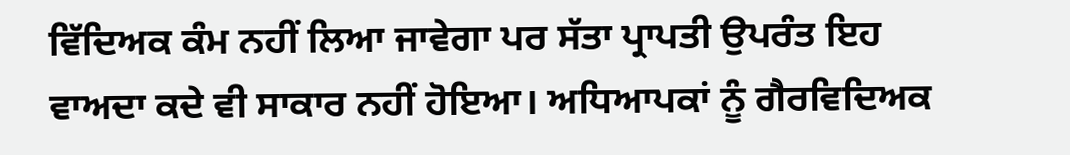ਵਿੱਦਿਅਕ ਕੰਮ ਨਹੀਂ ਲਿਆ ਜਾਵੇਗਾ ਪਰ ਸੱਤਾ ਪ੍ਰਾਪਤੀ ਉਪਰੰਤ ਇਹ ਵਾਅਦਾ ਕਦੇ ਵੀ ਸਾਕਾਰ ਨਹੀਂ ਹੋਇਆ। ਅਧਿਆਪਕਾਂ ਨੂੰ ਗੈਰਵਿਦਿਅਕ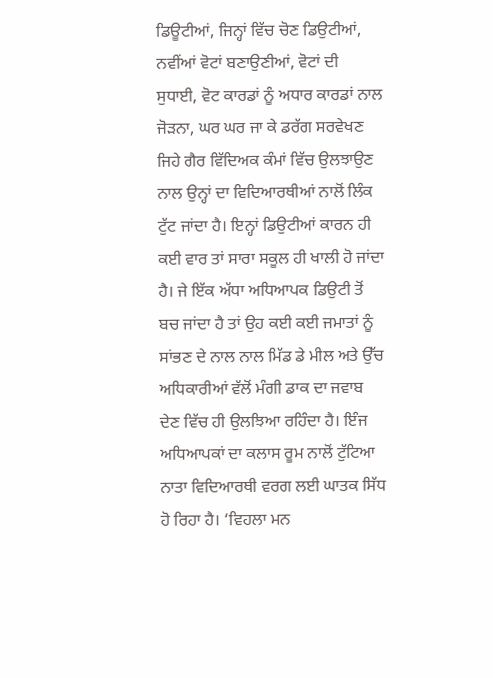ਡਿਊਟੀਆਂ, ਜਿਨ੍ਹਾਂ ਵਿੱਚ ਚੋਣ ਡਿਉਟੀਆਂ, ਨਵੀਂਆਂ ਵੋਟਾਂ ਬਣਾਉਣੀਆਂ, ਵੋਟਾਂ ਦੀ ਸੁਧਾਈ, ਵੋਟ ਕਾਰਡਾਂ ਨੂੰ ਅਧਾਰ ਕਾਰਡਾਂ ਨਾਲ ਜੋੜਨਾ, ਘਰ ਘਰ ਜਾ ਕੇ ਡਰੱਗ ਸਰਵੇਖਣ ਜਿਹੇ ਗੈਰ ਵਿੱਦਿਅਕ ਕੰਮਾਂ ਵਿੱਚ ਉਲਝਾਉਣ ਨਾਲ ਉਨ੍ਹਾਂ ਦਾ ਵਿਦਿਆਰਥੀਆਂ ਨਾਲੋਂ ਲਿੰਕ ਟੁੱਟ ਜਾਂਦਾ ਹੈ। ਇਨ੍ਹਾਂ ਡਿਉਟੀਆਂ ਕਾਰਨ ਹੀ ਕਈ ਵਾਰ ਤਾਂ ਸਾਰਾ ਸਕੂਲ ਹੀ ਖਾਲੀ ਹੋ ਜਾਂਦਾ ਹੈ। ਜੇ ਇੱਕ ਅੱਧਾ ਅਧਿਆਪਕ ਡਿਉਟੀ ਤੋਂ ਬਚ ਜਾਂਦਾ ਹੈ ਤਾਂ ਉਹ ਕਈ ਕਈ ਜਮਾਤਾਂ ਨੂੰ ਸਾਂਭਣ ਦੇ ਨਾਲ ਨਾਲ ਮਿੱਡ ਡੇ ਮੀਲ ਅਤੇ ਉੱਚ ਅਧਿਕਾਰੀਆਂ ਵੱਲੋਂ ਮੰਗੀ ਡਾਕ ਦਾ ਜਵਾਬ ਦੇਣ ਵਿੱਚ ਹੀ ਉਲਝਿਆ ਰਹਿੰਦਾ ਹੈ। ਇੰਜ ਅਧਿਆਪਕਾਂ ਦਾ ਕਲਾਸ ਰੂਮ ਨਾਲੋਂ ਟੁੱਟਿਆ ਨਾਤਾ ਵਿਦਿਆਰਥੀ ਵਰਗ ਲਈ ਘਾਤਕ ਸਿੱਧ ਹੋ ਰਿਹਾ ਹੈ। ‘ਵਿਹਲਾ ਮਨ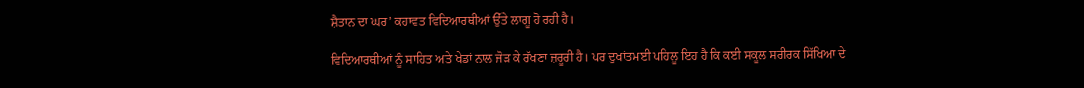ਸ਼ੈਤਾਨ ਦਾ ਘਰ’ ਕਹਾਵਤ ਵਿਦਿਆਰਥੀਆਂ ਉੱਤੇ ਲਾਗੂ ਹੋ ਰਹੀ ਹੈ।

ਵਿਦਿਆਰਥੀਆਂ ਨੂੰ ਸਾਹਿਤ ਅਤੇ ਖੇਡਾਂ ਨਾਲ ਜੋੜ ਕੇ ਰੱਖਣਾ ਜ਼ਰੂਰੀ ਹੈ। ਪਰ ਦੁਖਾਂਤਮਈ ਪਹਿਲੂ ਇਹ ਹੈ ਕਿ ਕਈ ਸਕੂਲ ਸਰੀਰਕ ਸਿੱਖਿਆ ਦੇ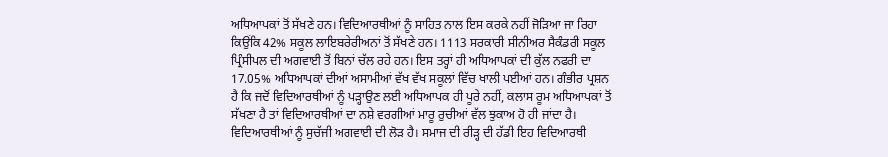ਅਧਿਆਪਕਾਂ ਤੋਂ ਸੱਖਣੇ ਹਨ। ਵਿਦਿਆਰਥੀਆਂ ਨੂੰ ਸਾਹਿਤ ਨਾਲ ਇਸ ਕਰਕੇ ਨਹੀਂ ਜੋੜਿਆ ਜਾ ਰਿਹਾ ਕਿਉਂਕਿ 42% ਸਕੂਲ ਲਾਇਬਰੇਰੀਅਨਾਂ ਤੋਂ ਸੱਖਣੇ ਹਨ। 1113 ਸਰਕਾਰੀ ਸੀਨੀਅਰ ਸੈਕੰਡਰੀ ਸਕੂਲ ਪ੍ਰਿੰਸੀਪਲ ਦੀ ਅਗਵਾਈ ਤੋਂ ਬਿਨਾਂ ਚੱਲ ਰਹੇ ਹਨ। ਇਸ ਤਰ੍ਹਾਂ ਹੀ ਅਧਿਆਪਕਾਂ ਦੀ ਕੁੱਲ ਨਫਰੀ ਦਾ 17.05% ਅਧਿਆਪਕਾਂ ਦੀਆਂ ਅਸਾਮੀਆਂ ਵੱਖ ਵੱਖ ਸਕੂਲਾਂ ਵਿੱਚ ਖਾਲੀ ਪਈਆਂ ਹਨ। ਗੰਭੀਰ ਪ੍ਰਸ਼ਨ ਹੈ ਕਿ ਜਦੋਂ ਵਿਦਿਆਰਥੀਆਂ ਨੂੰ ਪੜ੍ਹਾਉਣ ਲਈ ਅਧਿਆਪਕ ਹੀ ਪੂਰੇ ਨਹੀਂ, ਕਲਾਸ ਰੂਮ ਅਧਿਆਪਕਾਂ ਤੋਂ ਸੱਖਣਾ ਹੈ ਤਾਂ ਵਿਦਿਆਰਥੀਆਂ ਦਾ ਨਸ਼ੇ ਵਰਗੀਆਂ ਮਾਰੂ ਰੁਚੀਆਂ ਵੱਲ ਝੁਕਾਅ ਹੋ ਹੀ ਜਾਂਦਾ ਹੈ। ਵਿਦਿਆਰਥੀਆਂ ਨੂੰ ਸੁਚੱਜੀ ਅਗਵਾਈ ਦੀ ਲੋੜ ਹੈ। ਸਮਾਜ ਦੀ ਰੀੜ੍ਹ ਦੀ ਹੱਡੀ ਇਹ ਵਿਦਿਆਰਥੀ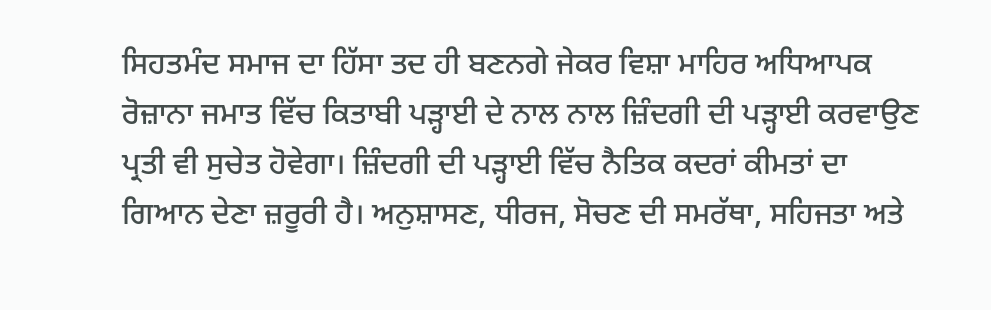ਸਿਹਤਮੰਦ ਸਮਾਜ ਦਾ ਹਿੱਸਾ ਤਦ ਹੀ ਬਣਨਗੇ ਜੇਕਰ ਵਿਸ਼ਾ ਮਾਹਿਰ ਅਧਿਆਪਕ ਰੋਜ਼ਾਨਾ ਜਮਾਤ ਵਿੱਚ ਕਿਤਾਬੀ ਪੜ੍ਹਾਈ ਦੇ ਨਾਲ ਨਾਲ ਜ਼ਿੰਦਗੀ ਦੀ ਪੜ੍ਹਾਈ ਕਰਵਾਉਣ ਪ੍ਰਤੀ ਵੀ ਸੁਚੇਤ ਹੋਵੇਗਾ। ਜ਼ਿੰਦਗੀ ਦੀ ਪੜ੍ਹਾਈ ਵਿੱਚ ਨੈਤਿਕ ਕਦਰਾਂ ਕੀਮਤਾਂ ਦਾ ਗਿਆਨ ਦੇਣਾ ਜ਼ਰੂਰੀ ਹੈ। ਅਨੁਸ਼ਾਸਣ, ਧੀਰਜ, ਸੋਚਣ ਦੀ ਸਮਰੱਥਾ, ਸਹਿਜਤਾ ਅਤੇ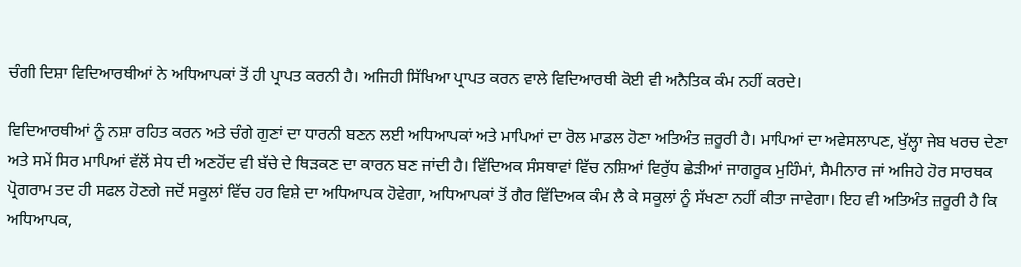ਚੰਗੀ ਦਿਸ਼ਾ ਵਿਦਿਆਰਥੀਆਂ ਨੇ ਅਧਿਆਪਕਾਂ ਤੋਂ ਹੀ ਪ੍ਰਾਪਤ ਕਰਨੀ ਹੈ। ਅਜਿਹੀ ਸਿੱਖਿਆ ਪ੍ਰਾਪਤ ਕਰਨ ਵਾਲੇ ਵਿਦਿਆਰਥੀ ਕੋਈ ਵੀ ਅਨੈਤਿਕ ਕੰਮ ਨਹੀਂ ਕਰਦੇ।

ਵਿਦਿਆਰਥੀਆਂ ਨੂੰ ਨਸ਼ਾ ਰਹਿਤ ਕਰਨ ਅਤੇ ਚੰਗੇ ਗੁਣਾਂ ਦਾ ਧਾਰਨੀ ਬਣਨ ਲਈ ਅਧਿਆਪਕਾਂ ਅਤੇ ਮਾਪਿਆਂ ਦਾ ਰੋਲ ਮਾਡਲ ਹੋਣਾ ਅਤਿਅੰਤ ਜ਼ਰੂਰੀ ਹੈ। ਮਾਪਿਆਂ ਦਾ ਅਵੇਸਲਾਪਣ, ਖੁੱਲ੍ਹਾ ਜੇਬ ਖਰਚ ਦੇਣਾ ਅਤੇ ਸਮੇਂ ਸਿਰ ਮਾਪਿਆਂ ਵੱਲੋਂ ਸੇਧ ਦੀ ਅਣਹੋਂਦ ਵੀ ਬੱਚੇ ਦੇ ਥਿੜਕਣ ਦਾ ਕਾਰਨ ਬਣ ਜਾਂਦੀ ਹੈ। ਵਿੱਦਿਅਕ ਸੰਸਥਾਵਾਂ ਵਿੱਚ ਨਸ਼ਿਆਂ ਵਿਰੁੱਧ ਛੇੜੀਆਂ ਜਾਗਰੂਕ ਮੁਹਿੰਮਾਂ, ਸੈਮੀਨਾਰ ਜਾਂ ਅਜਿਹੇ ਹੋਰ ਸਾਰਥਕ ਪ੍ਰੋਗਰਾਮ ਤਦ ਹੀ ਸਫਲ ਹੋਣਗੇ ਜਦੋਂ ਸਕੂਲਾਂ ਵਿੱਚ ਹਰ ਵਿਸ਼ੇ ਦਾ ਅਧਿਆਪਕ ਹੋਵੇਗਾ, ਅਧਿਆਪਕਾਂ ਤੋਂ ਗੈਰ ਵਿੱਦਿਅਕ ਕੰਮ ਲੈ ਕੇ ਸਕੂਲਾਂ ਨੂੰ ਸੱਖਣਾ ਨਹੀਂ ਕੀਤਾ ਜਾਵੇਗਾ। ਇਹ ਵੀ ਅਤਿਅੰਤ ਜ਼ਰੂਰੀ ਹੈ ਕਿ ਅਧਿਆਪਕ,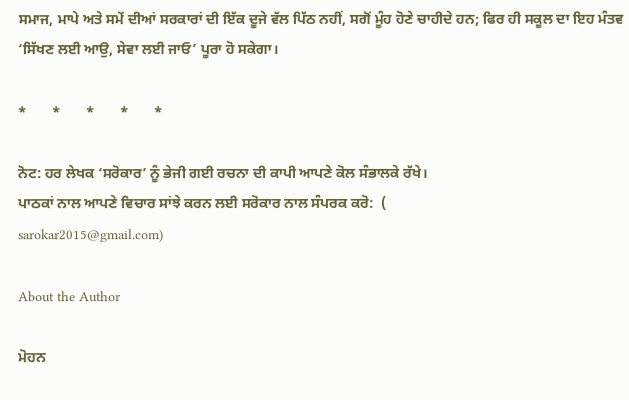ਸਮਾਜ, ਮਾਪੇ ਅਤੇ ਸਮੇਂ ਦੀਆਂ ਸਰਕਾਰਾਂ ਦੀ ਇੱਕ ਦੂਜੇ ਵੱਲ ਪਿੱਠ ਨਹੀਂ, ਸਗੋਂ ਮੂੰਹ ਹੋਣੇ ਚਾਹੀਦੇ ਹਨ; ਫਿਰ ਹੀ ਸਕੂਲ ਦਾ ਇਹ ਮੰਤਵ ‘ਸਿੱਖਣ ਲਈ ਆਉ, ਸੇਵਾ ਲਈ ਜਾਓ’ ਪੂਰਾ ਹੋ ਸਕੇਗਾ।

*       *       *       *       *

ਨੋਟ: ਹਰ ਲੇਖਕ ‘ਸਰੋਕਾਰ’ ਨੂੰ ਭੇਜੀ ਗਈ ਰਚਨਾ ਦੀ ਕਾਪੀ ਆਪਣੇ ਕੋਲ ਸੰਭਾਲਕੇ ਰੱਖੇ।
ਪਾਠਕਾਂ ਨਾਲ ਆਪਣੇ ਵਿਚਾਰ ਸਾਂਝੇ ਕਰਨ ਲਈ ਸਰੋਕਾਰ ਨਾਲ ਸੰਪਰਕ ਕਰੋ:  (
sarokar2015@gmail.com)

About the Author

ਮੋਹਨ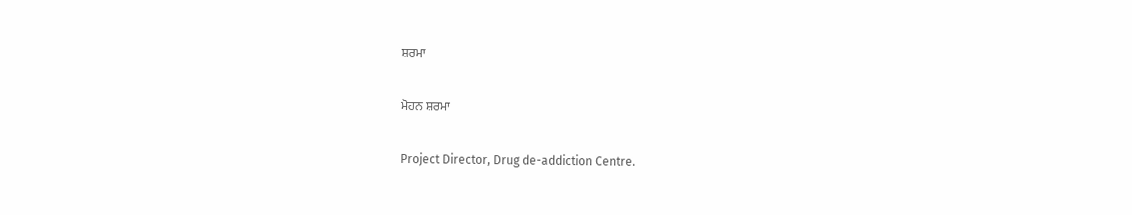ਸ਼ਰਮਾ

ਮੋਹਨ ਸ਼ਰਮਾ

Project Director, Drug de-addiction Centre.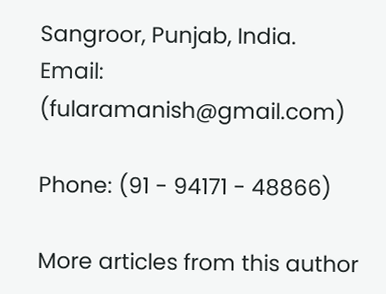Sangroor, Punjab, India.
Email: (fularamanish@gmail.com)

Phone: (91 - 94171 - 48866)

More articles from this author